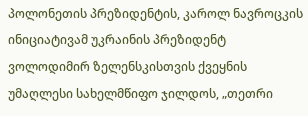პოლონეთის პრეზიდენტის, კაროლ ნავროცკის ინიციატივამ უკრაინის პრეზიდენტ ვოლოდიმირ ზელენსკისთვის ქვეყნის უმაღლესი სახელმწიფო ჯილდოს, „თეთრი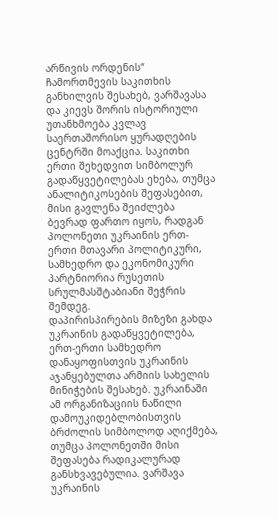არწივის ორდენის“ ჩამორთმევის საკითხის განხილვის შესახებ, ვარშავასა და კიევს შორის ისტორიული უთანხმოება კვლავ საერთაშორისო ყურადღების ცენტრში მოაქცია. საკითხი ერთი შეხედვით სიმბოლურ გადაწყვეტილებას ეხება, თუმცა ანალიტიკოსების შეფასებით, მისი გავლენა შეიძლება ბევრად ფართო იყოს, რადგან პოლონეთი უკრაინის ერთ-ერთი მთავარი პოლიტიკური, სამხედრო და ეკონომიკური პარტნიორია რუსეთის სრულმასშტაბიანი შეჭრის შემდეგ.
დაპირისპირების მიზეზი გახდა უკრაინის გადაწყვეტილება, ერთ-ერთი სამხედრო დანაყოფისთვის უკრაინის აჯანყებულთა არმიის სახელის მინიჭების შესახებ. უკრაინაში ამ ორგანიზაციის ნაწილი დამოუკიდებლობისთვის ბრძოლის სიმბოლოდ აღიქმება, თუმცა პოლონეთში მისი შეფასება რადიკალურად განსხვავებულია. ვარშავა უკრაინის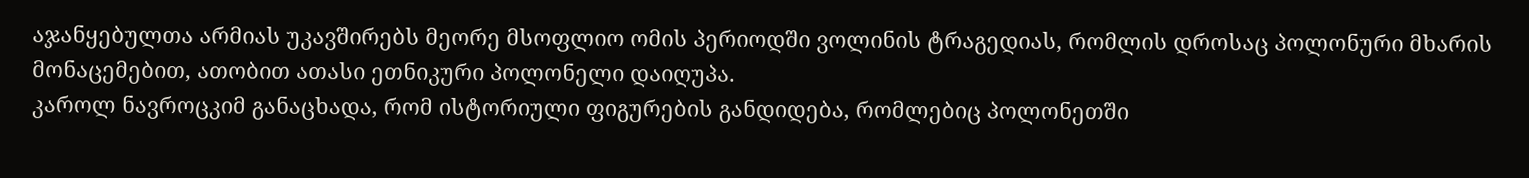აჯანყებულთა არმიას უკავშირებს მეორე მსოფლიო ომის პერიოდში ვოლინის ტრაგედიას, რომლის დროსაც პოლონური მხარის მონაცემებით, ათობით ათასი ეთნიკური პოლონელი დაიღუპა.
კაროლ ნავროცკიმ განაცხადა, რომ ისტორიული ფიგურების განდიდება, რომლებიც პოლონეთში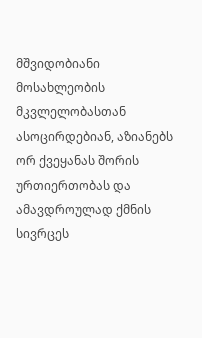მშვიდობიანი მოსახლეობის მკვლელობასთან ასოცირდებიან, აზიანებს ორ ქვეყანას შორის ურთიერთობას და ამავდროულად ქმნის სივრცეს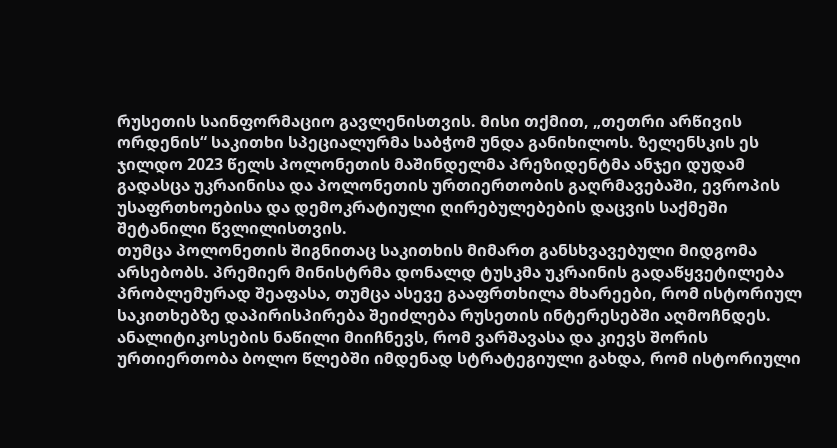რუსეთის საინფორმაციო გავლენისთვის. მისი თქმით, „თეთრი არწივის ორდენის“ საკითხი სპეციალურმა საბჭომ უნდა განიხილოს. ზელენსკის ეს ჯილდო 2023 წელს პოლონეთის მაშინდელმა პრეზიდენტმა ანჯეი დუდამ გადასცა უკრაინისა და პოლონეთის ურთიერთობის გაღრმავებაში, ევროპის უსაფრთხოებისა და დემოკრატიული ღირებულებების დაცვის საქმეში შეტანილი წვლილისთვის.
თუმცა პოლონეთის შიგნითაც საკითხის მიმართ განსხვავებული მიდგომა არსებობს. პრემიერ მინისტრმა დონალდ ტუსკმა უკრაინის გადაწყვეტილება პრობლემურად შეაფასა, თუმცა ასევე გააფრთხილა მხარეები, რომ ისტორიულ საკითხებზე დაპირისპირება შეიძლება რუსეთის ინტერესებში აღმოჩნდეს. ანალიტიკოსების ნაწილი მიიჩნევს, რომ ვარშავასა და კიევს შორის ურთიერთობა ბოლო წლებში იმდენად სტრატეგიული გახდა, რომ ისტორიული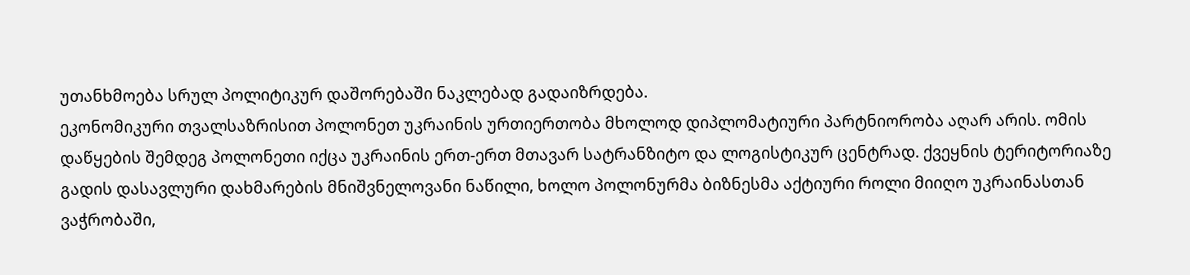უთანხმოება სრულ პოლიტიკურ დაშორებაში ნაკლებად გადაიზრდება.
ეკონომიკური თვალსაზრისით პოლონეთ უკრაინის ურთიერთობა მხოლოდ დიპლომატიური პარტნიორობა აღარ არის. ომის დაწყების შემდეგ პოლონეთი იქცა უკრაინის ერთ-ერთ მთავარ სატრანზიტო და ლოგისტიკურ ცენტრად. ქვეყნის ტერიტორიაზე გადის დასავლური დახმარების მნიშვნელოვანი ნაწილი, ხოლო პოლონურმა ბიზნესმა აქტიური როლი მიიღო უკრაინასთან ვაჭრობაში,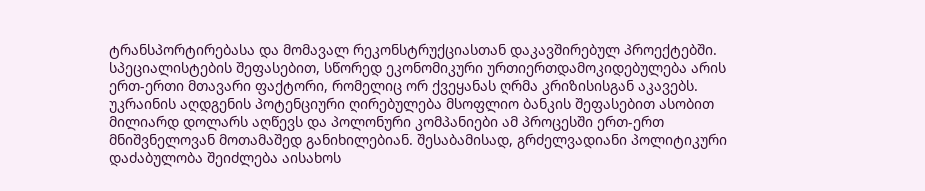ტრანსპორტირებასა და მომავალ რეკონსტრუქციასთან დაკავშირებულ პროექტებში.
სპეციალისტების შეფასებით, სწორედ ეკონომიკური ურთიერთდამოკიდებულება არის ერთ-ერთი მთავარი ფაქტორი, რომელიც ორ ქვეყანას ღრმა კრიზისისგან აკავებს. უკრაინის აღდგენის პოტენციური ღირებულება მსოფლიო ბანკის შეფასებით ასობით მილიარდ დოლარს აღწევს და პოლონური კომპანიები ამ პროცესში ერთ-ერთ მნიშვნელოვან მოთამაშედ განიხილებიან. შესაბამისად, გრძელვადიანი პოლიტიკური დაძაბულობა შეიძლება აისახოს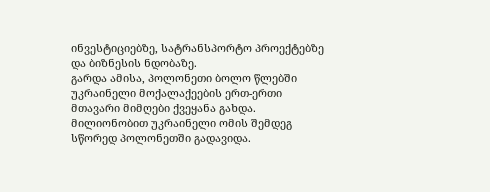ინვესტიციებზე, სატრანსპორტო პროექტებზე და ბიზნესის ნდობაზე.
გარდა ამისა, პოლონეთი ბოლო წლებში უკრაინელი მოქალაქეების ერთ-ერთი მთავარი მიმღები ქვეყანა გახდა. მილიონობით უკრაინელი ომის შემდეგ სწორედ პოლონეთში გადავიდა.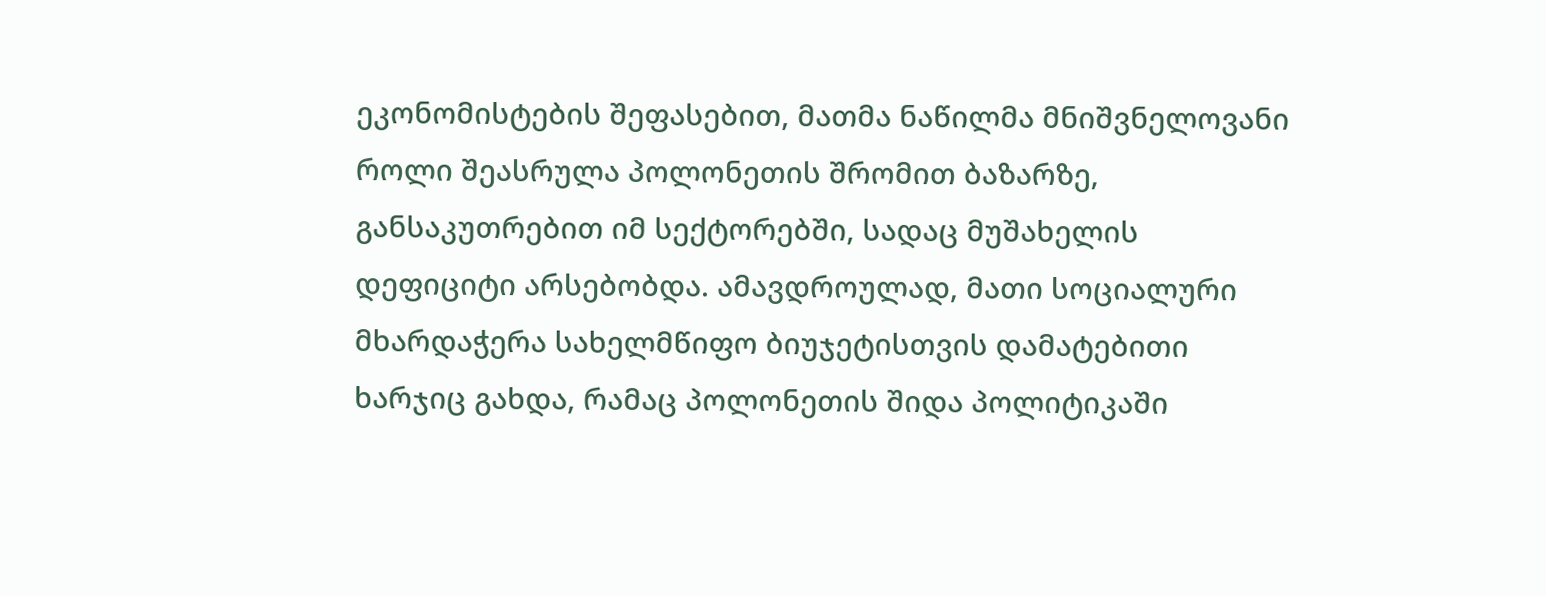ეკონომისტების შეფასებით, მათმა ნაწილმა მნიშვნელოვანი როლი შეასრულა პოლონეთის შრომით ბაზარზე, განსაკუთრებით იმ სექტორებში, სადაც მუშახელის დეფიციტი არსებობდა. ამავდროულად, მათი სოციალური მხარდაჭერა სახელმწიფო ბიუჯეტისთვის დამატებითი ხარჯიც გახდა, რამაც პოლონეთის შიდა პოლიტიკაში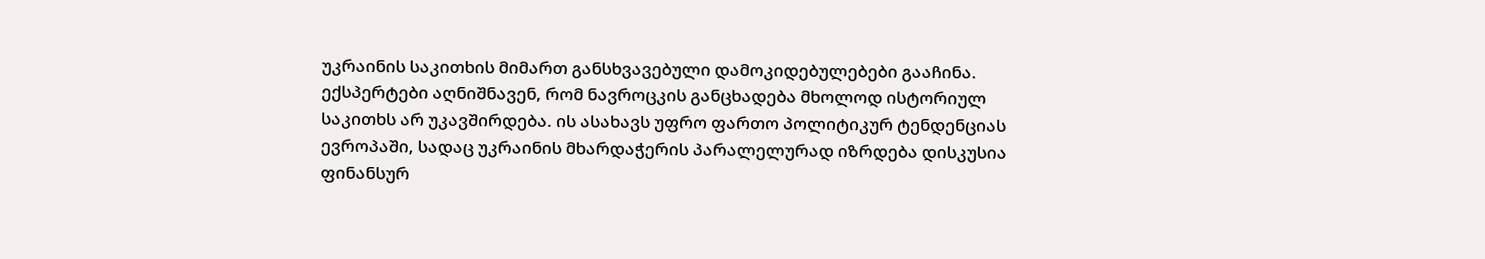უკრაინის საკითხის მიმართ განსხვავებული დამოკიდებულებები გააჩინა.
ექსპერტები აღნიშნავენ, რომ ნავროცკის განცხადება მხოლოდ ისტორიულ საკითხს არ უკავშირდება. ის ასახავს უფრო ფართო პოლიტიკურ ტენდენციას ევროპაში, სადაც უკრაინის მხარდაჭერის პარალელურად იზრდება დისკუსია ფინანსურ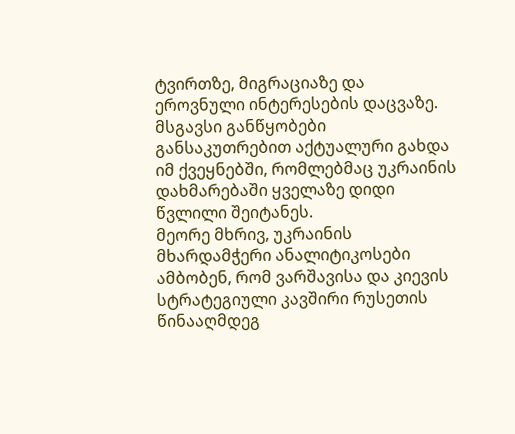ტვირთზე, მიგრაციაზე და ეროვნული ინტერესების დაცვაზე. მსგავსი განწყობები განსაკუთრებით აქტუალური გახდა იმ ქვეყნებში, რომლებმაც უკრაინის დახმარებაში ყველაზე დიდი წვლილი შეიტანეს.
მეორე მხრივ, უკრაინის მხარდამჭერი ანალიტიკოსები ამბობენ, რომ ვარშავისა და კიევის სტრატეგიული კავშირი რუსეთის წინააღმდეგ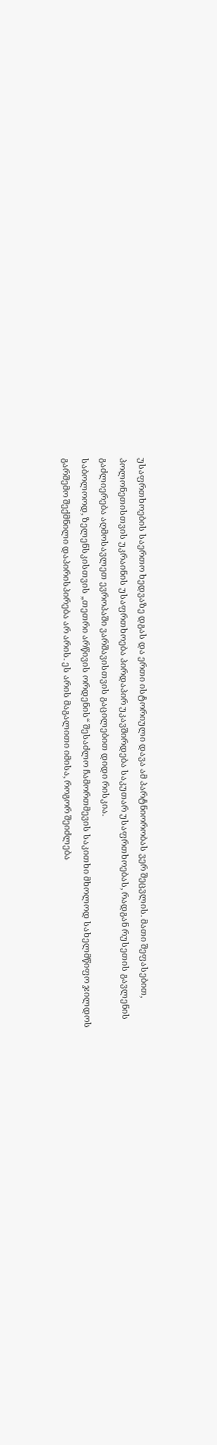უსაფრთხოების საერთო ხედვაზე დგას და ერთი ისტორიული დავა ამ პარტნიორობას ვერ შეცვლის. მათი შეფასებით, პოლონეთისთვის უკრაინის უსაფრთხოება პირდაპირ უკავშირდება საკუთარ უსაფრთხოებას, რადგან რუსეთის გავლენის გაძლიერება აღმოსავლეთ ევროპაში ვარშავისთვის გაცილებით დიდი რისკია.
საბოლოოდ, ზელენსკისთვის „თეთრი არწივის ორდენის“ შესაძლო ჩამორთმევის საკითხი მხოლოდ სახელმწიფო ჯილდოს გარშემო შექმნილი დაპირისპირება არ არის. ეს არის მაგალითი იმისა, როგორ შეიძლება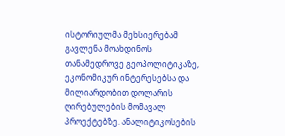ისტორიულმა მეხსიერებამ გავლენა მოახდინოს თანამედროვე გეოპოლიტიკაზე, ეკონომიკურ ინტერესებსა და მილიარდობით დოლარის ღირებულების მომავალ პროექტებზე. ანალიტიკოსების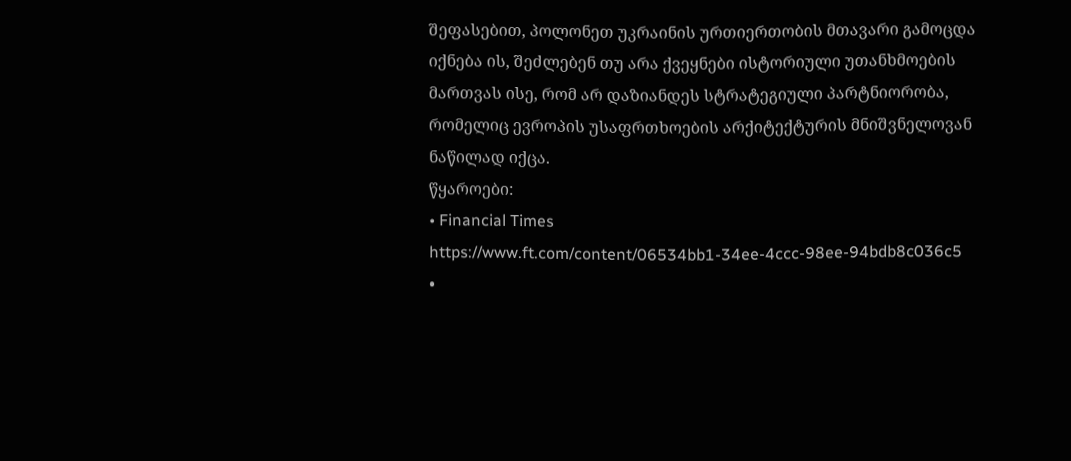შეფასებით, პოლონეთ უკრაინის ურთიერთობის მთავარი გამოცდა იქნება ის, შეძლებენ თუ არა ქვეყნები ისტორიული უთანხმოების მართვას ისე, რომ არ დაზიანდეს სტრატეგიული პარტნიორობა, რომელიც ევროპის უსაფრთხოების არქიტექტურის მნიშვნელოვან ნაწილად იქცა.
წყაროები:
• Financial Times
https://www.ft.com/content/06534bb1-34ee-4ccc-98ee-94bdb8c036c5
•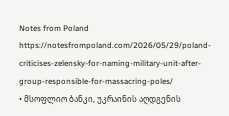Notes from Poland
https://notesfrompoland.com/2026/05/29/poland-criticises-zelensky-for-naming-military-unit-after-group-responsible-for-massacring-poles/
• მსოფლიო ბანკი, უკრაინის აღდგენის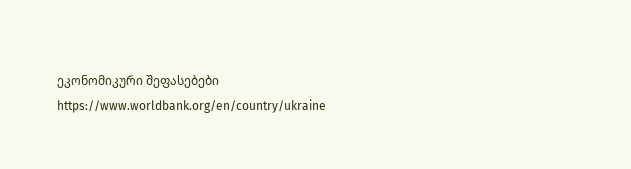ეკონომიკური შეფასებები
https://www.worldbank.org/en/country/ukraine